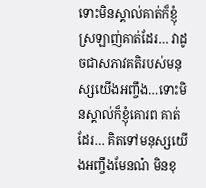ទោះមិនស្គាល់គាត់ក៏ខ្ញុំស្រឡាញ់គាត់ដែរ… វាដូចជាសភាវគតិរបស់មនុស្សយើងអញ្ចឹង…ទោះមិនស្គាល់ក៏ខ្ញុំគោរព គាត់ដែរ… គិតទៅមនុស្សយើងអញ្ចឹងមែនណ៎ មិនខុ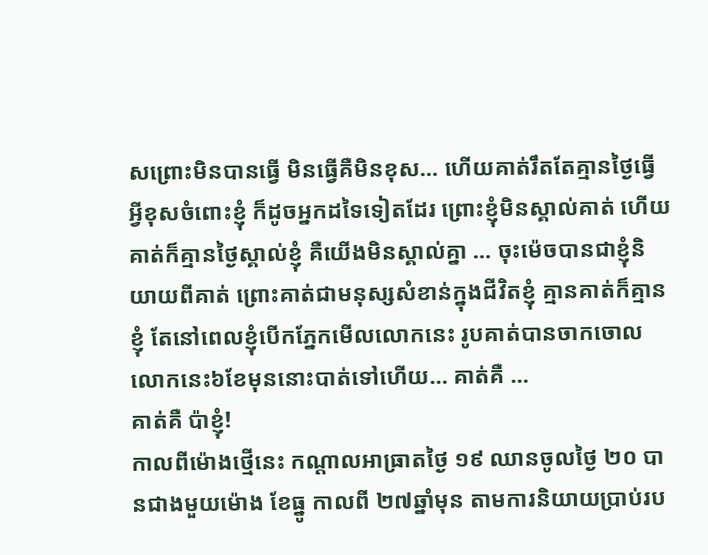សព្រោះមិនបានធ្វើ មិនធ្វើគឺមិនខុស… ហើយគាត់រឹតតែគ្មានថ្ងៃធ្វើអ្វីខុសចំពោះខ្ញុំ ក៏ដូចអ្នកដទៃទៀតដែរ ព្រោះខ្ញុំមិនស្គាល់គាត់ ហើយគាត់ក៏គ្មានថ្ងៃស្គាល់ខ្ញុំ គឺយើងមិនស្គាល់គ្នា … ចុះម៉េចបានជាខ្ញុំនិយាយពីគាត់ ព្រោះគាត់ជាមនុស្សសំខាន់ក្នុងជីវិតខ្ញុំ គ្មានគាត់ក៏គ្មានខ្ញុំ តែនៅពេលខ្ញុំបើកភ្នែកមើលលោកនេះ រូបគាត់បានចាកចោលលោកនេះ៦ខែមុននោះបាត់ទៅហើយ… គាត់គឺ …
គាត់គឺ ប៉ាខ្ញុំ!
កាលពីម៉ោងថ្មើនេះ កណ្តាលអាធ្រាតថ្ងៃ ១៩ ឈានចូលថ្ងៃ ២០ បានជាងមួយម៉ោង ខែធ្នូ កាលពី ២៧ឆ្នាំមុន តាមការនិយាយប្រាប់រប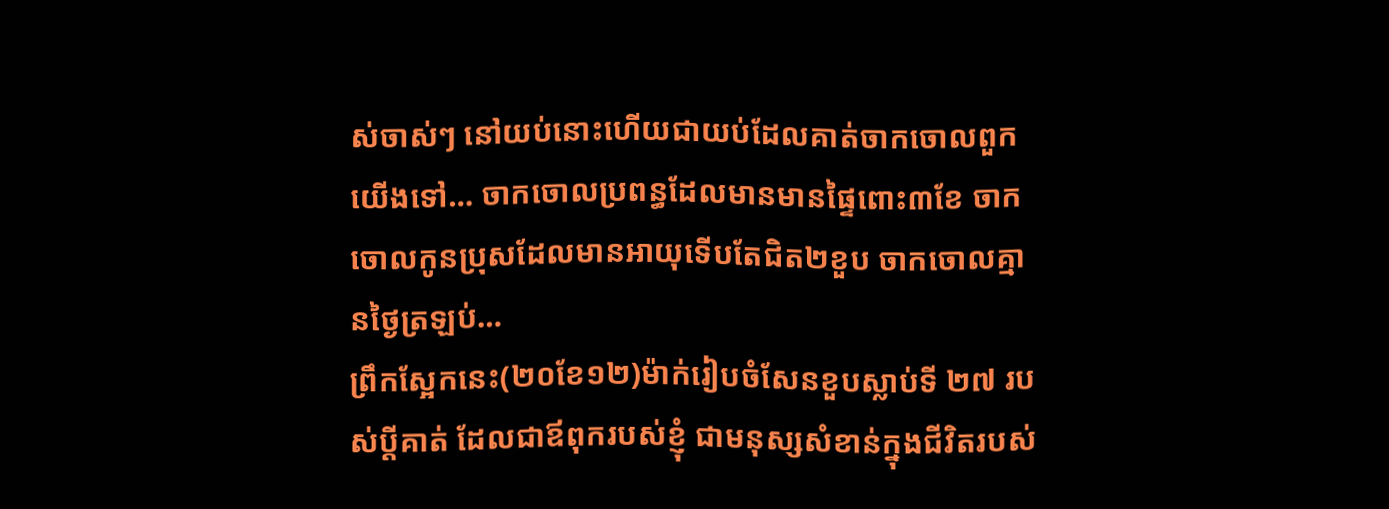ស់ចាស់ៗ នៅយប់នោះហើយជាយប់ដែលគាត់ចាកចោលពួកយើងទៅ… ចាកចោលប្រពន្ធដែលមានមានផ្ទៃពោះ៣ខែ ចាកចោលកូនប្រុសដែលមានអាយុទើបតែជិត២ខួប ចាកចោលគ្មានថ្ងៃត្រឡប់…
ព្រឹកស្អែកនេះ(២០ខែ១២)ម៉ាក់រៀបចំសែនខួបស្លាប់ទី ២៧ របស់ប្តីគាត់ ដែលជាឪពុករបស់ខ្ញុំ ជាមនុស្សសំខាន់ក្នុងជីវិតរបស់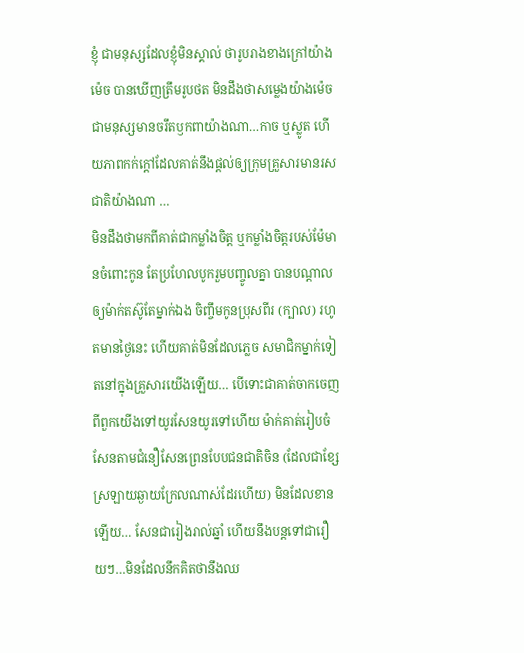ខ្ញុំ ជាមនុស្សដែលខ្ញុំមិនស្គាល់ ថារូបរាងខាងក្រៅយ៉ាងម៉េច បានឃើញត្រឹមរូបថត មិនដឹងថាសម្លេងយ៉ាងម៉េច ជាមនុស្សមានចរឹតឫកពាយ៉ាងណា…កាច ឬស្លូត ហើយភាពកក់ក្តៅដែលគាត់នឹងផ្តល់ឲ្យក្រុមគ្រួសារមានរសជាតិយ៉ាងណា …
មិនដឹងថាមកពីគាត់ជាកម្លាំងចិត្ត ឬកម្លាំងចិត្តរបស់ម៉ែមានចំពោះកូន តែប្រហែលបូករួមបញ្ចូលគ្នា បានបណ្តាលឲ្យម៉ាក់តស៊ូតែម្នាក់ឯង ចិញ្ចឹមកូនប្រុសពីរ (ក្បាល) រហូតមានថ្ងៃនេះ ហើយគាត់មិនដែលភ្លេច សមាជិកម្នាក់ទៀតនៅក្នុងគ្រួសារយើងឡើយ… បើទោះជាគាត់ចាកចេញពីពួកយើងទៅយូរសែនយូរទៅហើយ ម៉ាក់គាត់រៀបចំសែនតាមជំនឿសែនព្រេនបែបជនជាតិចិន (ដែលជាខ្សែស្រឡាយឆ្ងាយក្រែលណាស់ដែរហើយ) មិនដែលខានឡើយ… សែនជារៀងរាល់ឆ្នាំ ហើយនឹងបន្តទៅជារឿយៗ…មិនដែលនឹកគិតថានឹងឈ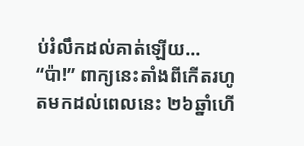ប់រំលឹកដល់គាត់ឡើយ…
“ប៉ា!” ពាក្យនេះតាំងពីកើតរហូតមកដល់ពេលនេះ ២៦ឆ្នាំហើ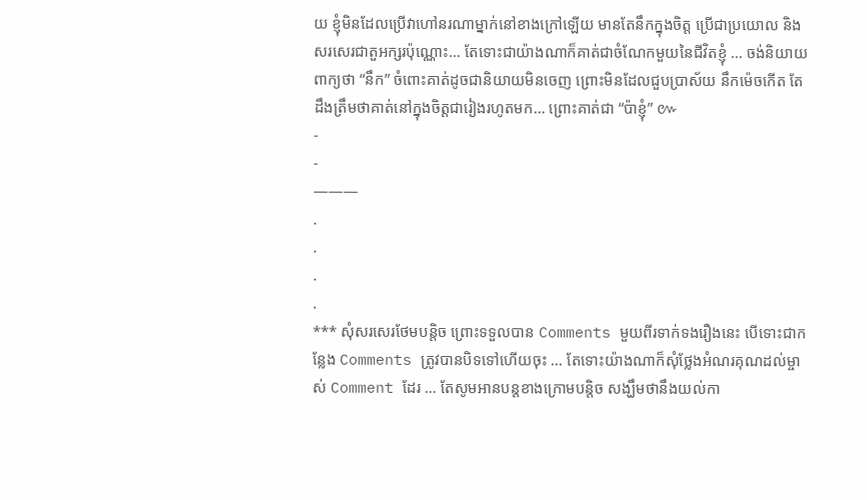យ ខ្ញុំមិនដែលប្រើវាហៅនរណាម្នាក់នៅខាងក្រៅឡើយ មានតែនឹកក្នុងចិត្ត ប្រើជាប្រយោល និងសរសេរជាតួអក្សរប៉ុណ្ណោះ… តែទោះជាយ៉ាងណាក៏គាត់ជាចំណែកមួយនៃជីវិតខ្ញុំ … ចង់និយាយពាក្យថា “នឹក” ចំពោះគាត់ដូចជានិយាយមិនចេញ ព្រោះមិនដែលជួបប្រាស័យ នឹកម៉េចកើត តែដឹងត្រឹមថាគាត់នៅក្នុងចិត្តជារៀងរហូតមក… ព្រោះគាត់ជា “ប៉ាខ្ញុំ” ៚
-
-
———
.
.
.
.
*** សុំសរសេរថែមបន្តិច ព្រោះទទួលបាន Comments មួយពីរទាក់ទងរឿងនេះ បើទោះជាកន្លែង Comments ត្រូវបានបិទទៅហើយចុះ … តែទោះយ៉ាងណាក៏សុំថ្លែងអំណរគុណដល់ម្ចាស់ Comment ដែរ … តែសូមអានបន្តខាងក្រោមបន្តិច សង្ឃឹមថានឹងយល់កា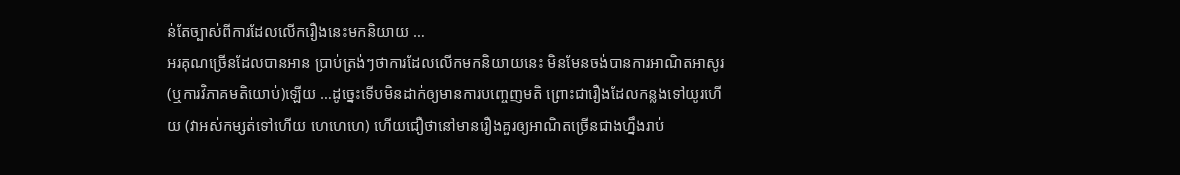ន់តែច្បាស់ពីការដែលលើករឿងនេះមកនិយាយ …
អរគុណច្រើនដែលបានអាន ប្រាប់ត្រង់ៗថាការដែលលើកមកនិយាយនេះ មិនមែនចង់បានការអាណិតអាសូរ (ឬការវិភាគមតិយោប់)ឡើយ …ដូច្នេះទើបមិនដាក់ឲ្យមានការបញ្ចេញមតិ ព្រោះជារឿងដែលកន្លងទៅយូរហើយ (វាអស់កម្សត់ទៅហើយ ហេហេហេ) ហើយជឿថានៅមានរឿងគួរឲ្យអាណិតច្រើនជាងហ្នឹងរាប់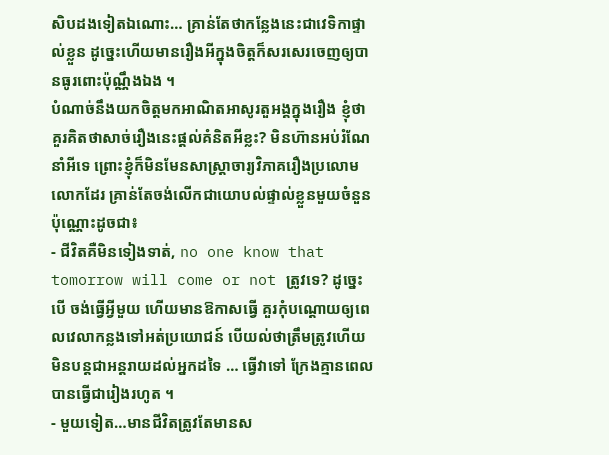សិបដងទៀតឯណោះ… គ្រាន់តែថាកន្លែងនេះជាវេទិកាផ្ទាល់ខ្លួន ដូច្នេះហើយមានរឿងអីក្នុងចិត្តក៏សរសេរចេញឲ្យបានធូរពោះប៉ុណ្ណឹងឯង ។
បំណាច់នឹងយកចិត្តមកអាណិតអាសូរតួអង្គក្នុងរឿង ខ្ញុំថា គួរគិតថាសាច់រឿងនេះផ្តល់គំនិតអីខ្លះ? មិនហ៊ានអប់រំណែនាំអីទេ ព្រោះខ្ញុំក៏មិនមែនសាស្ត្រាចារ្យវិភាគរឿងប្រលោមលោកដែរ គ្រាន់តែចង់លើកជាយោបល់ផ្ទាល់ខ្លួនមួយចំនួនប៉ុណ្ណោះដូចជា៖
- ជីវិតគឺមិនទៀងទាត់, no one know that tomorrow will come or not ត្រូវទេ? ដូច្នេះបើ ចង់ធ្វើអ្វីមួយ ហើយមានឱកាសធ្វើ គួរកុំបណ្តោយឲ្យពេលវេលាកន្លងទៅអត់ប្រយោជន៍ បើយល់ថាត្រឹមត្រូវហើយ មិនបន្តជាអន្តរាយដល់អ្នកដទៃ … ធ្វើវាទៅ ក្រែងគ្មានពេលបានធ្វើជារៀងរហូត ។
- មួយទៀត…មានជីវិតត្រូវតែមានស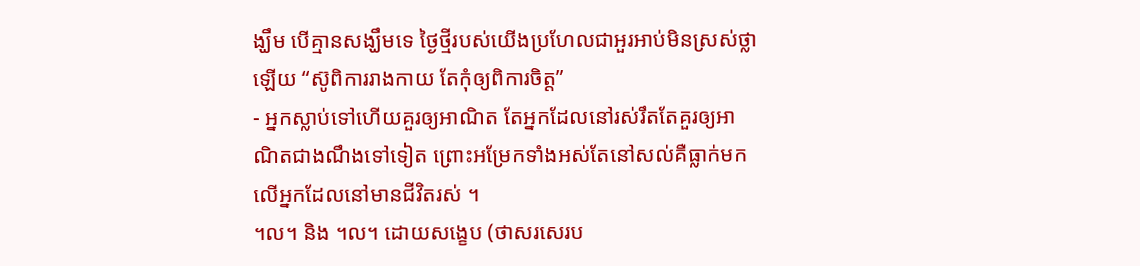ង្ឃឹម បើគ្មានសង្ឃឹមទេ ថ្ងៃថ្មីរបស់យើងប្រហែលជាអួរអាប់មិនស្រស់ថ្លាឡើយ “ស៊ូពិការរាងកាយ តែកុំឲ្យពិការចិត្ត”
- អ្នកស្លាប់ទៅហើយគួរឲ្យអាណិត តែអ្នកដែលនៅរស់រឹតតែគួរឲ្យអាណិតជាងណឹងទៅទៀត ព្រោះអម្រែកទាំងអស់តែនៅសល់គឺធ្លាក់មកលើអ្នកដែលនៅមានជីវិតរស់ ។
។ល។ និង ។ល។ ដោយសង្ខេប (ថាសរសេរប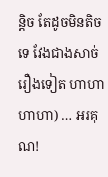ន្តិច តែដូចមិនតិចទេ វែងជាងសាច់រឿងទៀត ហាហាហាហា) … អរគុណ!